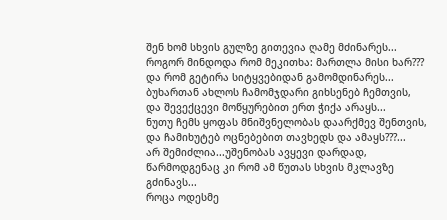შენ ხომ სხვის გულზე გითევია ღამე მძინარეს...
როგორ მინდოდა რომ მეკითხა: მართლა მისი ხარ???
და რომ გეტირა სიტყვებიდან გამომდინარეს...
ბუხართან ახლოს ჩამომჯდარი გიხსენებ ჩემთვის,
და შევექცევი მოწყურებით ერთ ჭიქა არაყს...
ნუთუ ჩემს ყოფას მნიშვნელობას დაარქმევ შენთვის,
და ჩამიხუტებ ოცნებებით თავხედს და ამაყს???...
არ შემიძლია...უშენობას ავყევი დარდად,
წარმოდგენაც კი რომ ამ წუთას სხვის მკლავზე გძინავს...
როცა ოდესმე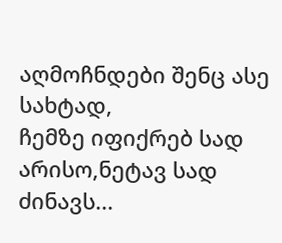აღმოჩნდები შენც ასე სახტად,
ჩემზე იფიქრებ სად არისო,ნეტავ სად ძინავს...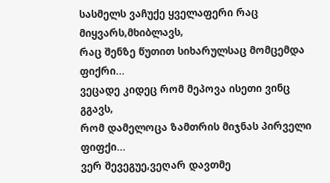სასმელს ვაჩუქე ყველაფერი რაც მიყვარს,მხიბლავს,
რაც შენზე წუთით სიხარულსაც მომცემდა ფიქრი...
ვეცადე კიდეც რომ მეპოვა ისეთი ვინც გგავს,
რომ დამელოცა ზამთრის მიჯნას პირველი ფიფქი...
ვერ შევეგუე,ვეღარ დავთმე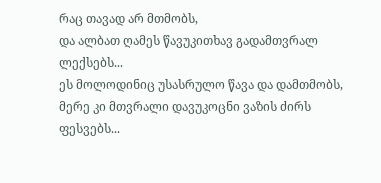რაც თავად არ მთმობს,
და ალბათ ღამეს წავუკითხავ გადამთვრალ ლექსებს...
ეს მოლოდინიც უსასრულო წავა და დამთმობს,
მერე კი მთვრალი დავუკოცნი ვაზის ძირს ფესვებს...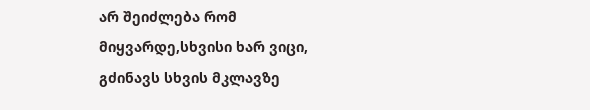არ შეიძლება რომ მიყვარდე,სხვისი ხარ ვიცი,
გძინავს სხვის მკლავზე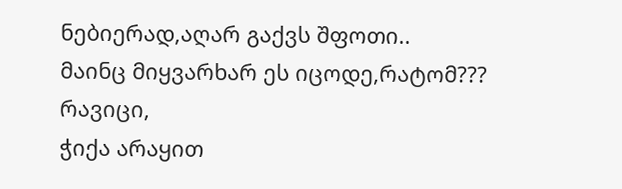ნებიერად,აღარ გაქვს შფოთი..
მაინც მიყვარხარ ეს იცოდე,რატომ??? რავიცი,
ჭიქა არაყით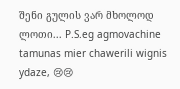შენი გულის ვარ მხოლოდ ლოთი... P.S.eg agmovachine tamunas mier chawerili wignis ydaze, 😢😢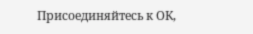Присоединяйтесь к ОК,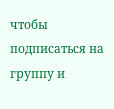чтобы подписаться на группу и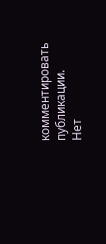комментировать публикации.
Нет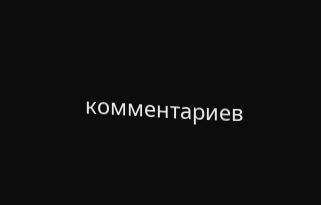комментариев